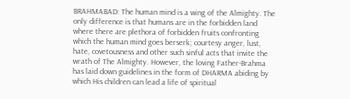BRAHMABAD: The human mind is a wing of the Almighty. The only difference is that humans are in the forbidden land where there are plethora of forbidden fruits confronting which the human mind goes berserk; courtesy anger, lust, hate, covetousness and other such sinful acts that invite the wrath of The Almighty. However, the loving Father-Brahma has laid down guidelines in the form of DHARMA abiding by which His children can lead a life of spiritual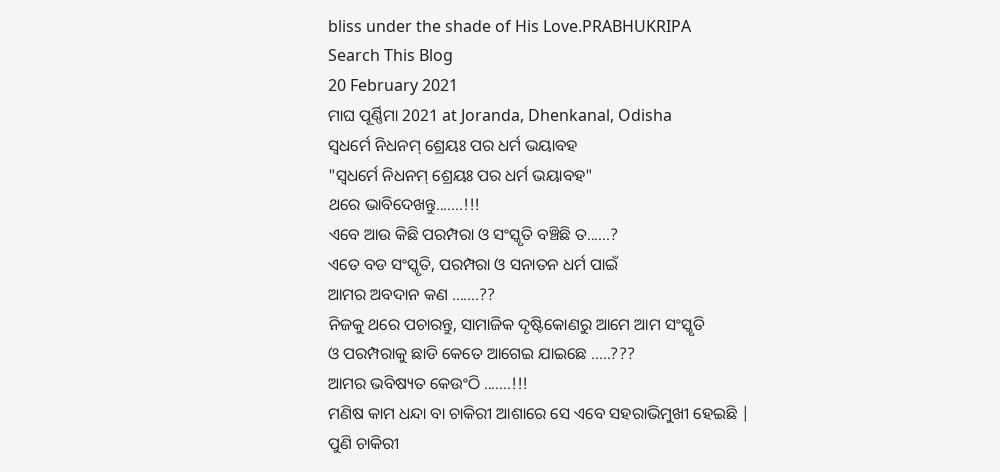bliss under the shade of His Love.PRABHUKRIPA
Search This Blog
20 February 2021
ମାଘ ପୂର୍ଣ୍ଣିମା 2021 at Joranda, Dhenkanal, Odisha
ସ୍ୱଧର୍ମେ ନିଧନମ୍ ଶ୍ରେୟଃ ପର ଧର୍ମ ଭୟାବହ
"ସ୍ୱଧର୍ମେ ନିଧନମ୍ ଶ୍ରେୟଃ ପର ଧର୍ମ ଭୟାବହ"
ଥରେ ଭାବିଦେଖନ୍ତୁ.......!!!
ଏବେ ଆଉ କିଛି ପରମ୍ପରା ଓ ସଂସ୍କୃତି ବଞ୍ଚିଛି ତ......?
ଏତେ ବଡ ସଂସ୍କୃତି, ପରମ୍ପରା ଓ ସନାତନ ଧର୍ମ ପାଇଁ
ଆମର ଅବଦାନ କଣ …….??
ନିଜକୁ ଥରେ ପଚାରନ୍ତୁ, ସାମାଜିକ ଦୃଷ୍ଟିକୋଣରୁ ଆମେ ଆମ ସଂସ୍କୃତି
ଓ ପରମ୍ପରାକୁ ଛାଡି କେତେ ଆଗେଇ ଯାଇଛେ …..???
ଆମର ଭବିଷ୍ୟତ କେଉଂଠି .......!!!
ମଣିଷ କାମ ଧନ୍ଦା ବା ଚାକିରୀ ଆଶାରେ ସେ ଏବେ ସହରାଭିମୁଖୀ ହେଇଛି |
ପୁଣି ଚାକିରୀ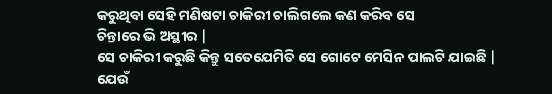କରୁଥିବା ସେହି ମଣିଷଟା ଚାକିରୀ ଚାଲିଗଲେ କଣ କରିବ ସେ
ଚିନ୍ତାରେ ଭି ଅସ୍ଥୀର |
ସେ ଚାକିରୀ କରୁଛି କିନ୍ତୁ ସତେଯେମିତି ସେ ଗୋଟେ ମେସିନ ପାଲଟି ଯାଇଛି |
ଯେଉଁ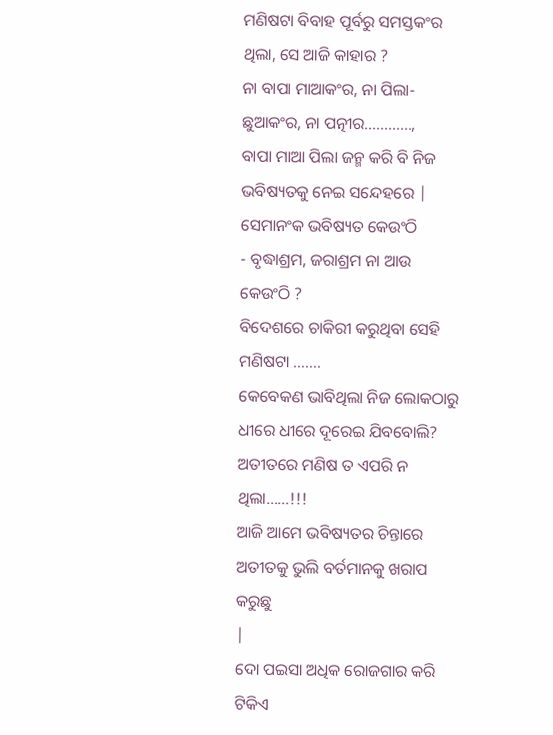ମଣିଷଟା ବିବାହ ପୂର୍ବରୁ ସମସ୍ତକଂର ଥିଲା, ସେ ଆଜି କାହାର ?
ନା ବାପା ମାଆକଂର, ନା ପିଲା-ଛୁଆକଂର, ନା ପତ୍ନୀର…………,
ବାପା ମାଆ ପିଲା ଜନ୍ମ କରି ବି ନିଜ ଭବିଷ୍ୟତକୁ ନେଇ ସନ୍ଦେହରେ |
ସେମାନଂକ ଭବିଷ୍ୟତ କେଉଂଠି
- ବୃଦ୍ଧାଶ୍ରମ, ଜରାଶ୍ରମ ନା ଆଉ କେଉଂଠି ?
ବିଦେଶରେ ଚାକିରୀ କରୁଥିବା ସେହି ମଣିଷଟା …….
କେବେକଣ ଭାବିଥିଲା ନିଜ ଲୋକଠାରୁ ଧୀରେ ଧୀରେ ଦୂରେଇ ଯିବବୋଲି?
ଅତୀତରେ ମଣିଷ ତ ଏପରି ନ ଥିଲା……!!!
ଆଜି ଆମେ ଭବିଷ୍ୟତର ଚିନ୍ତାରେ ଅତୀତକୁ ଭୁଲି ବର୍ତମାନକୁ ଖରାପ କରୁଛୁ
|
ଦୋ ପଇସା ଅଧିକ ରୋଜଗାର କରି ଟିକିଏ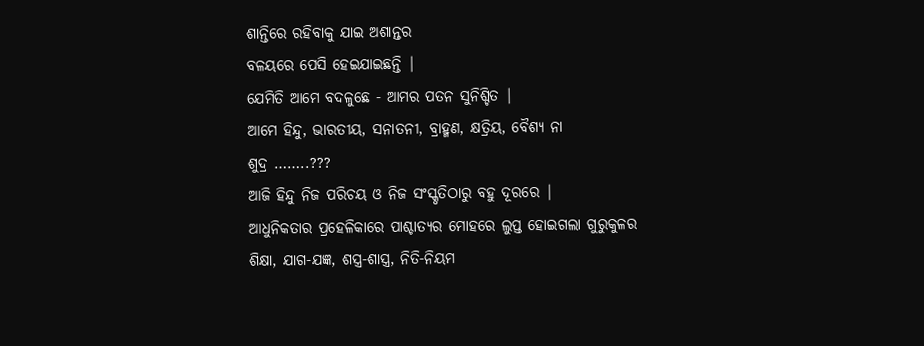ଶାନ୍ତିରେ ରହିବାକୁ ଯାଇ ଅଶାନ୍ତର
ବଳୟରେ ପେସି ହେଇଯାଇଛନ୍ତି |
ଯେମିତି ଆମେ ବଦଳୁଛେ - ଆମର ପତନ ସୁନିଶ୍ଚିତ |
ଆମେ ହିନ୍ଦୁ, ଭାରତୀୟ, ସନାତନୀ, ବ୍ରାହ୍ମଣ, କ୍ଷତ୍ରିୟ, ବୈଶ୍ଯ ନା
ଶୁଦ୍ର ……..???
ଆଜି ହିନ୍ଦୁ ନିଜ ପରିଚୟ ଓ ନିଜ ସଂସ୍କୃତିଠାରୁ ବହୁ ଦୂରରେ |
ଆଧୁନିକତାର ପ୍ରହେଳିକାରେ ପାଶ୍ଚାତ୍ୟର ମୋହରେ ଲୁପ୍ତ ହୋଇଗଲା ଗୁରୁକୁଳର
ଶିକ୍ଷା, ଯାଗ-ଯଜ୍ଞ, ଶସ୍ତ୍ର-ଶାସ୍ତ୍ର, ନିତି-ନିୟମ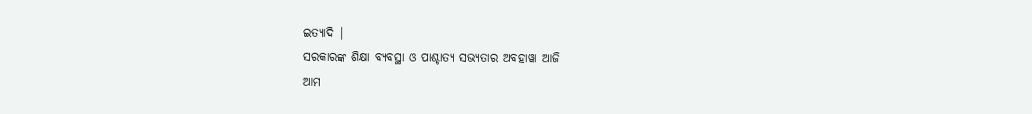ଇତ୍ୟାଦି |
ସରକାରଙ୍କ ଶିକ୍ଷା ବ୍ୟବସ୍ଥା ଓ ପାଶ୍ଚାତ୍ୟ ସଭ୍ୟତାର ଅବହାୱା ଆଜି
ଆମ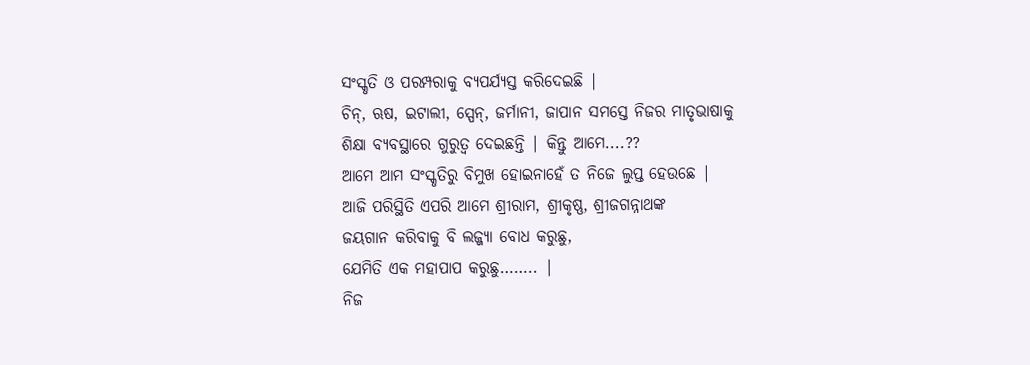ସଂସ୍କୃତି ଓ ପରମ୍ପରାକୁ ବ୍ୟପର୍ଯ୍ୟସ୍ତ କରିଦେଇଛି |
ଚିନ୍, ଋଷ, ଇଟାଲୀ, ସ୍ପେନ୍, ଜର୍ମାନୀ, ଜାପାନ ସମସ୍ତେ ନିଜର ମାତୃଭାଷାକୁ
ଶିକ୍ଷା ବ୍ୟବସ୍ଥାରେ ଗୁରୁତ୍ୱ ଦେଇଛନ୍ତି | କିନ୍ତୁ ଆମେ....??
ଆମେ ଆମ ସଂସ୍କୃତିରୁ ବିମୁଖ ହୋଇନାହେଁ ତ ନିଜେ ଲୁପ୍ତ ହେଉଛେ |
ଆଜି ପରିସ୍ଥିତି ଏପରି ଆମେ ଶ୍ରୀରାମ, ଶ୍ରୀକୃଷ୍ଣ, ଶ୍ରୀଜଗନ୍ନାଥଙ୍କ
ଜୟଗାନ କରିବାକୁ ବି ଲଜ୍ଜ୍ଯା ବୋଧ କରୁଛୁ,
ଯେମିତି ଏକ ମହାପାପ କରୁଛୁ…….. |
ନିଜ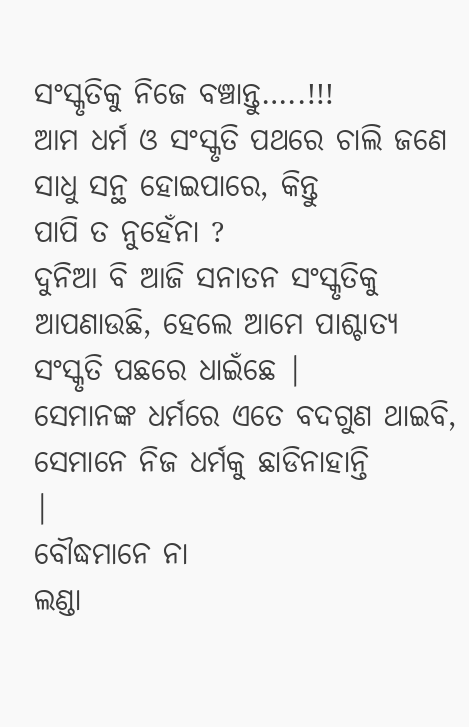ସଂସ୍କୃତିକୁ ନିଜେ ବଞ୍ଚାନ୍ତୁ…..!!!
ଆମ ଧର୍ମ ଓ ସଂସ୍କୃତି ପଥରେ ଚାଲି ଜଣେ ସାଧୁ ସନ୍ଥ ହୋଇପାରେ, କିନ୍ତୁ
ପାପି ତ ନୁହେଁନା ?
ଦୁନିଆ ବି ଆଜି ସନାତନ ସଂସ୍କୃତିକୁ ଆପଣାଉଛି, ହେଲେ ଆମେ ପାଶ୍ଚାତ୍ୟ
ସଂସ୍କୃତି ପଛରେ ଧାଇଁଛେ |
ସେମାନଙ୍କ ଧର୍ମରେ ଏତେ ବଦଗୁଣ ଥାଇବି, ସେମାନେ ନିଜ ଧର୍ମକୁ ଛାଡିନାହାନ୍ତି
|
ବୌଦ୍ଧମାନେ ନା
ଲଣ୍ଡା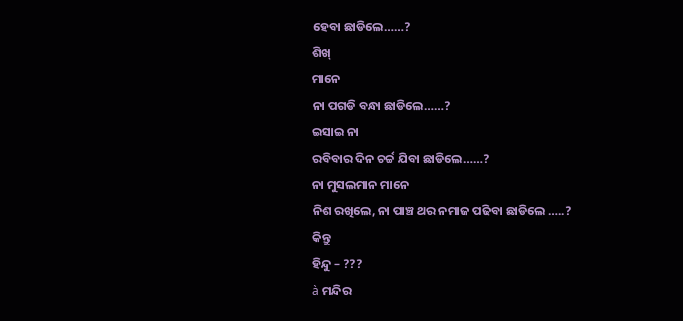ହେବା ଛାଡିଲେ……?
ଶିଖ୍
ମାନେ
ନା ପଗଡି ବନ୍ଧା ଛାଡିଲେ……?
ଇସାଇ ନା
ରବିବାର ଦିନ ଚର୍ଚ୍ଚ ଯିବା ଛାଡିଲେ……?
ନା ମୁସଲମାନ ମାନେ
ନିଶ ରଖିଲେ, ନା ପାଞ୍ଚ ଥର ନମାଜ ପଢିବା ଛାଡିଲେ …..?
କିନ୍ତୁ
ହିନ୍ଦୁ – ???
à ମନ୍ଦିର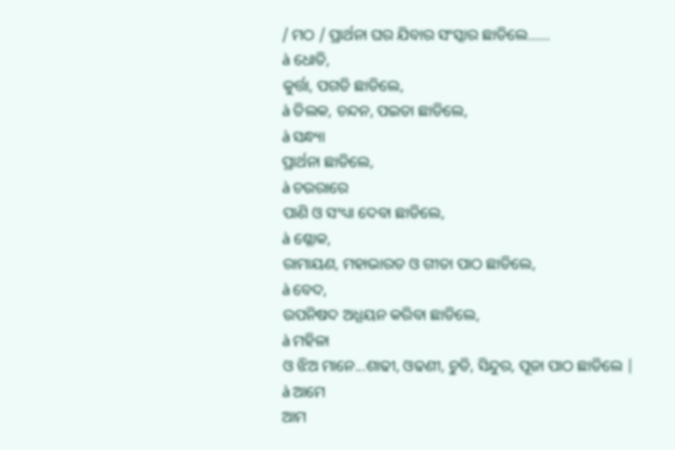/ ମଠ / ପ୍ରାର୍ଥନା ଘର ଯିବାର ସଂସ୍କାର ଛାଡିଲେ……
à ଧୋତି,
କୁର୍ତ୍ତା, ପଗଡି ଛାଡିଲେ,
à ତିଲକ, ଚନ୍ଦନ, ପଇତା ଛାଡିଲେ,
à ସନ୍ଧ୍ୟା
ପ୍ରାର୍ଥନା ଛାଡିଲେ,
à ଚଉରାରେ
ପାଣି ଓ ସଂଧ୍ୟା ଦେବା ଛାଡିଲେ,
à ଶ୍ଳୋକ,
ରାମାୟଣ, ମହାଭାରତ ଓ ଗୀତା ପାଠ ଛାଡିଲେ,
à ବେଦ,
ଉପନିଷଦ ଅଧ୍ଯୟନ କରିବା ଛାଡିଲେ,
à ମହିଳା
ଓ ଝିଅ ମାନେ...ଶାଢୀ, ଓଢଣୀ, ଚୁଡି, ସିନ୍ଦୁର, ପୂଜା ପାଠ ଛାଡିଲେ |
à ଆମେ
ଆମ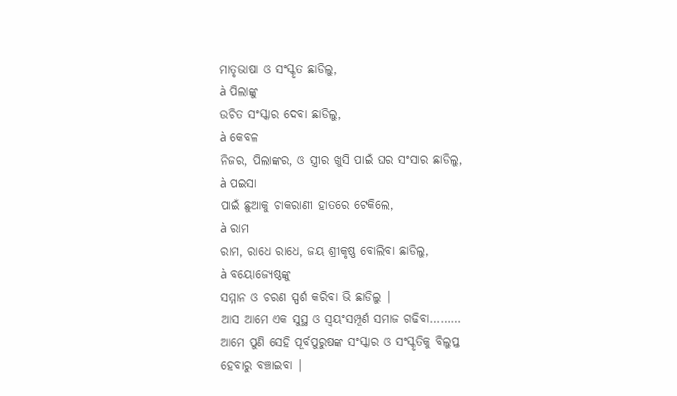ମାତୃଭାଷା ଓ ସଂସ୍କୃତ ଛାଡିଲୁ,
à ପିଲାଙ୍କୁ
ଉଚିତ ସଂସ୍କାର ଦେବା ଛାଡିଲୁ,
à କେବଳ
ନିଜର, ପିଲାଙ୍କର, ଓ ସ୍ତ୍ରୀର ଖୁସି ପାଇଁ ଘର ସଂସାର ଛାଡିଲୁ,
à ପଇସା
ପାଇଁ ଛୁଆକୁ ଚାକରାଣୀ ହାତରେ ଟେକିଲେ,
à ରାମ
ରାମ, ରାଧେ ରାଧେ, ଜୟ ଶ୍ରୀକୃଷ୍ଣ ବୋଲିବା ଛାଡିଲୁ,
à ବୟୋଜ୍ଯେଷ୍ଠଙ୍କୁ
ସମ୍ମାନ ଓ ଚରଣ ସ୍ପର୍ଶ କରିବା ଭି ଛାଡିଲୁ |
ଆସ ଆମେ ଏକ ସୁସ୍ଥ ଓ ସ୍ବୟଂସମ୍ପୂର୍ଣ ସମାଜ ଗଢିବା………
ଆମେ ପୁଣି ସେହି ପୂର୍ବପୁରୁଷଙ୍କ ସଂସ୍କାର ଓ ସଂସ୍କୃତିକୁ ବିଲୁପ୍ତ
ହେବାରୁ ବଞ୍ଚାଇବା |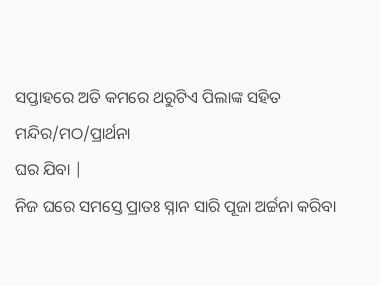ସପ୍ତାହରେ ଅତି କମରେ ଥରୁଟିଏ ପିଲାଙ୍କ ସହିତ ମନ୍ଦିର/ମଠ/ପ୍ରାର୍ଥନା
ଘର ଯିବା |
ନିଜ ଘରେ ସମସ୍ତେ ପ୍ରାତଃ ସ୍ନାନ ସାରି ପୂଜା ଅର୍ଚ୍ଚନା କରିବା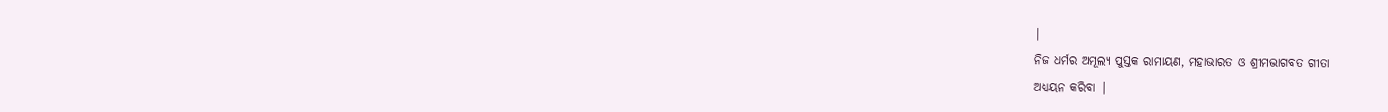|
ନିଜ ଧର୍ମର ଅମୂଲ୍ୟ ପୁସ୍ତକ ରାମାୟଣ, ମହାଭାରତ ଓ ଶ୍ରୀମଦ୍ଭାଗବତ ଗୀତା
ଅଧ୍ଯୟନ କରିବା |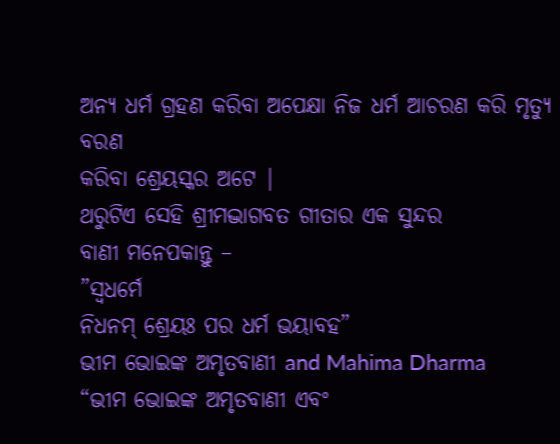ଅନ୍ୟ ଧର୍ମ ଗ୍ରହଣ କରିବା ଅପେକ୍ଷା ନିଜ ଧର୍ମ ଆଚରଣ କରି ମୃତ୍ଯୁ ବରଣ
କରିବା ଶ୍ରେୟସ୍କର ଅଟେ |
ଥରୁଟିଏ ସେହି ଶ୍ରୀମଦ୍ଭାଗବତ ଗୀତାର ଏକ ସୁନ୍ଦର
ବାଣୀ ମନେପକାନ୍ତୁ –
”ସ୍ୱଧର୍ମେ
ନିଧନମ୍ ଶ୍ରେୟଃ ପର ଧର୍ମ ଭୟାବହ”
ଭୀମ ଭୋଇଙ୍କ ଅମୃତବାଣୀ and Mahima Dharma
“ଭୀମ ଭୋଇଙ୍କ ଅମୃତବାଣୀ ଏବଂ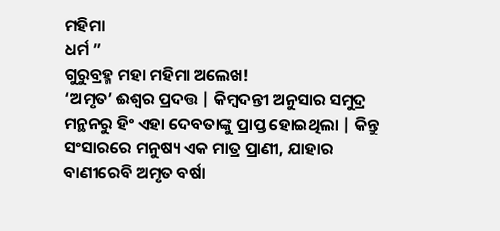ମହିମା
ଧର୍ମ ”
ଗୁରୁବ୍ରହ୍ମ ମହା ମହିମା ଅଲେଖ!
‘ଅମୃତ’ ଈଶ୍ୱର ପ୍ରଦତ୍ତ | କିମ୍ବଦନ୍ତୀ ଅନୁସାର ସମୁଦ୍ର ମନ୍ଥନରୁ ହିଂ ଏହା ଦେବତାଙ୍କୁ ପ୍ରାପ୍ତ ହୋଇଥିଲା | କିନ୍ତୁ ସଂସାରରେ ମନୁଷ୍ୟ ଏକ ମାତ୍ର ପ୍ରାଣୀ, ଯାହାର ବାଣୀରେବି ଅମୃତ ବର୍ଷା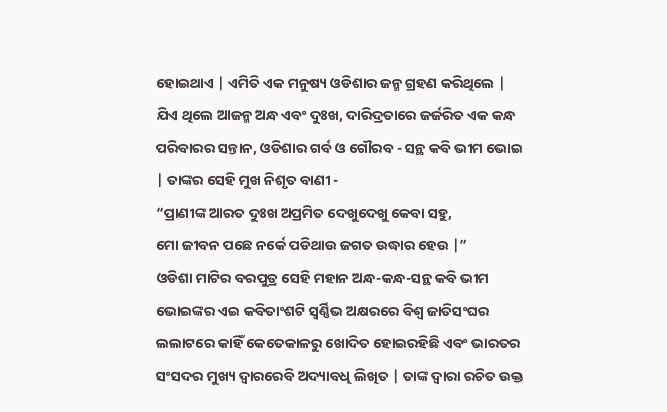ହୋଇଥାଏ | ଏମିତି ଏକ ମନୁଷ୍ୟ ଓଡିଶାର ଜନ୍ମ ଗ୍ରହଣ କରିଥିଲେ | ଯିଏ ଥିଲେ ଆଜନ୍ମ ଅନ୍ଧ ଏବଂ ଦୁଃଖ, ଦାରିଦ୍ରତାରେ ଜର୍ଜରିତ ଏକ କନ୍ଧ ପରିବାରର ସନ୍ତାନ, ଓଡିଶାର ଗର୍ବ ଓ ଗୌରବ - ସନ୍ଥ କବି ଭୀମ ଭୋଇ | ତାଙ୍କର ସେହି ମୁଖ ନିଶୃତ ବାଣୀ -
“ପ୍ରାଣୀଙ୍କ ଆରତ ଦୁଃଖ ଅପ୍ରମିତ ଦେଖୁଦେଖୁ କେବା ସହୁ,
ମୋ ଜୀବନ ପଛେ ନର୍କେ ପଡିଥାଉ ଜଗତ ଉଦ୍ଧାର ହେଉ |”
ଓଡିଶା ମାଟିର ବରପୁତ୍ର ସେହି ମହାନ ଅନ୍ଧ-କନ୍ଧ-ସନ୍ଥ କବି ଭୀମ ଭୋଇଙ୍କର ଏଇ କବିତାଂଶଟି ସ୍ଵର୍ଣ୍ଣିଭ ଅକ୍ଷରରେ ବିଶ୍ଵ ଜାତିସଂଘର ଲଲାଟରେ କାହିଁ କେତେକାଳରୁ ଖୋଦିତ ହୋଇରହିଛି ଏବଂ ଭାରତର ସଂସଦର ମୁଖ୍ୟ ଦ୍ୱାରରେବି ଅଦ୍ୟାବଧି ଲିଖିତ | ତାଙ୍କ ଦ୍ୱାରା ରଚିତ ଉକ୍ତ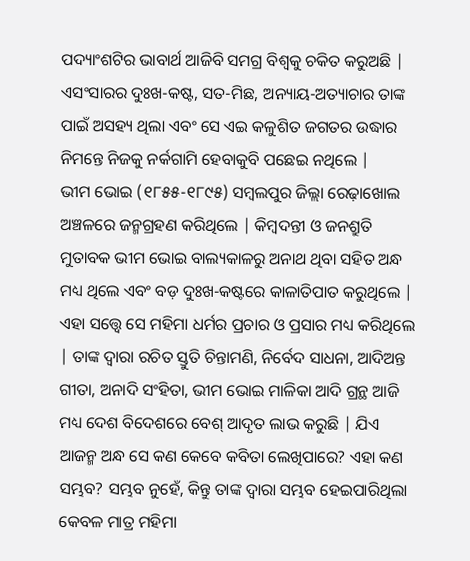ପଦ୍ୟାଂଶଟିର ଭାବାର୍ଥ ଆଜିବି ସମଗ୍ର ବିଶ୍ୱକୁ ଚକିତ କରୁଅଛି | ଏସଂସାରର ଦୁଃଖ-କଷ୍ଟ, ସତ-ମିଛ, ଅନ୍ୟାୟ-ଅତ୍ୟାଚାର ତାଙ୍କ ପାଇଁ ଅସହ୍ୟ ଥିଲା ଏବଂ ସେ ଏଇ କଳୁଶିତ ଜଗତର ଉଦ୍ଧାର ନିମନ୍ତେ ନିଜକୁ ନର୍କଗାମି ହେବାକୁବି ପଛେଇ ନଥିଲେ |
ଭୀମ ଭୋଇ (୧୮୫୫-୧୮୯୫) ସମ୍ବଲପୁର ଜିଲ୍ଲା ରେଢ଼ାଖୋଲ ଅଞ୍ଚଳରେ ଜନ୍ମଗ୍ରହଣ କରିଥିଲେ | କିମ୍ବଦନ୍ତୀ ଓ ଜନଶ୍ରୁତି ମୁତାବକ ଭୀମ ଭୋଇ ବାଲ୍ୟକାଳରୁ ଅନାଥ ଥିବା ସହିତ ଅନ୍ଧ ମଧ୍ୟ ଥିଲେ ଏବଂ ବଡ଼ ଦୁଃଖ-କଷ୍ଟରେ କାଳାତିପାତ କରୁଥିଲେ | ଏହା ସତ୍ତ୍ବେ ସେ ମହିମା ଧର୍ମର ପ୍ରଚାର ଓ ପ୍ରସାର ମଧ୍ୟ କରିଥିଲେ | ତାଙ୍କ ଦ୍ବାରା ରଚିତ ସ୍ତୁତି ଚିନ୍ତାମଣି, ନିର୍ବେଦ ସାଧନା, ଆଦିଅନ୍ତ ଗୀତା, ଅନାଦି ସଂହିତା, ଭୀମ ଭୋଇ ମାଳିକା ଆଦି ଗ୍ରନ୍ଥ ଆଜି ମଧ୍ୟ ଦେଶ ବିଦେଶରେ ବେଶ୍ ଆଦୃତ ଲାଭ କରୁଛି | ଯିଏ ଆଜନ୍ମ ଅନ୍ଧ ସେ କଣ କେବେ କବିତା ଲେଖିପାରେ? ଏହା କଣ ସମ୍ଭବ? ସମ୍ଭବ ନୁହେଁ, କିନ୍ତୁ ତାଙ୍କ ଦ୍ୱାରା ସମ୍ଭବ ହେଇପାରିଥିଲା କେବଳ ମାତ୍ର ମହିମା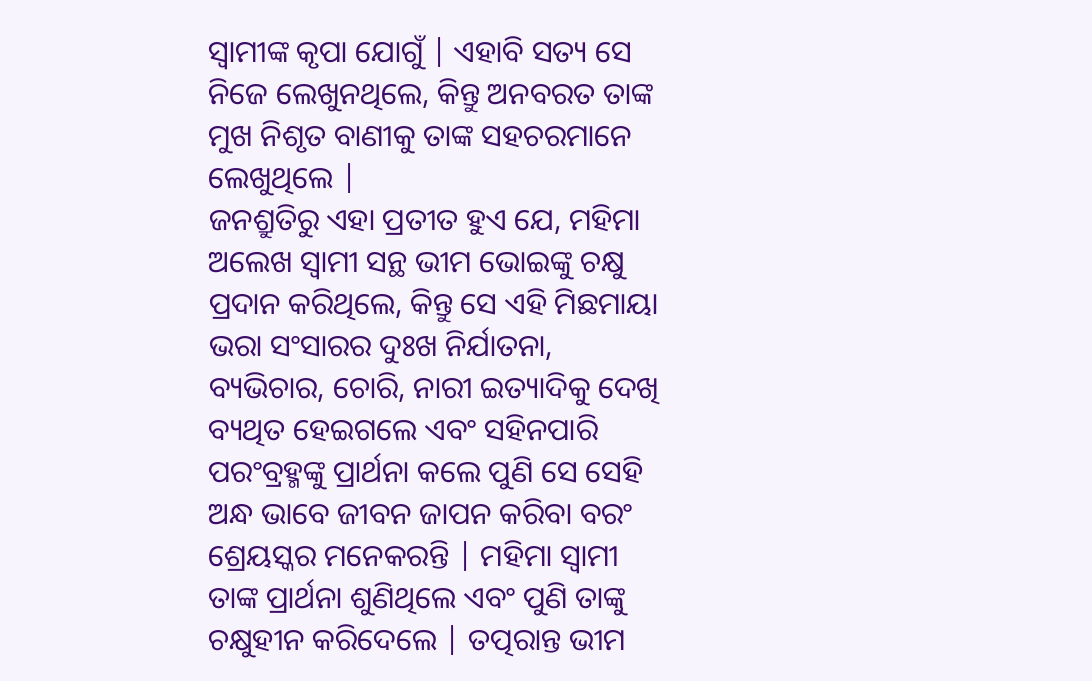ସ୍ୱାମୀଙ୍କ କୃପା ଯୋଗୁଁ | ଏହାବି ସତ୍ୟ ସେ ନିଜେ ଲେଖୁନଥିଲେ, କିନ୍ତୁ ଅନବରତ ତାଙ୍କ ମୁଖ ନିଶୃତ ବାଣୀକୁ ତାଙ୍କ ସହଚରମାନେ ଲେଖୁଥିଲେ |
ଜନଶ୍ରୁତିରୁ ଏହା ପ୍ରତୀତ ହୁଏ ଯେ, ମହିମା ଅଲେଖ ସ୍ୱାମୀ ସନ୍ଥ ଭୀମ ଭୋଇଙ୍କୁ ଚକ୍ଷୁ ପ୍ରଦାନ କରିଥିଲେ, କିନ୍ତୁ ସେ ଏହି ମିଛମାୟା ଭରା ସଂସାରର ଦୁଃଖ ନିର୍ଯାତନା, ବ୍ୟଭିଚାର, ଚୋରି, ନାରୀ ଇତ୍ୟାଦିକୁ ଦେଖି ବ୍ୟଥିତ ହେଇଗଲେ ଏବଂ ସହିନପାରି ପରଂବ୍ରହ୍ମଙ୍କୁ ପ୍ରାର୍ଥନା କଲେ ପୁଣି ସେ ସେହି ଅନ୍ଧ ଭାବେ ଜୀବନ ଜାପନ କରିବା ବରଂ ଶ୍ରେୟସ୍କର ମନେକରନ୍ତି | ମହିମା ସ୍ୱାମୀ ତାଙ୍କ ପ୍ରାର୍ଥନା ଶୁଣିଥିଲେ ଏବଂ ପୁଣି ତାଙ୍କୁ ଚକ୍ଷୁହୀନ କରିଦେଲେ | ତତ୍ପରାନ୍ତ ଭୀମ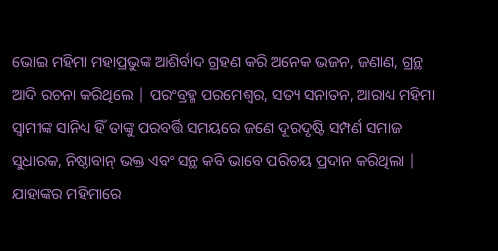ଭୋଇ ମହିମା ମହାପ୍ରଭୁଙ୍କ ଆଶିର୍ବାଦ ଗ୍ରହଣ କରି ଅନେକ ଭଜନ, ଜଣାଣ, ଗ୍ରନ୍ଥ ଆଦି ରଚନା କରିଥିଲେ | ପରଂବ୍ରହ୍ମ ପରମେଶ୍ୱର, ସତ୍ୟ ସନାତନ, ଆରାଧ୍ୟ ମହିମା ସ୍ୱାମୀଙ୍କ ସାନିଧ୍ୟ ହିଁ ତାଙ୍କୁ ପରବର୍ତ୍ତି ସମୟରେ ଜଣେ ଦୂରଦୃଷ୍ଟି ସମ୍ପର୍ଣ ସମାଜ ସୁଧାରକ, ନିଷ୍ଠାବାନ୍ ଭକ୍ତ ଏବଂ ସନ୍ଥ କବି ଭାବେ ପରିଚୟ ପ୍ରଦାନ କରିଥିଲା |
ଯାହାଙ୍କର ମହିମାରେ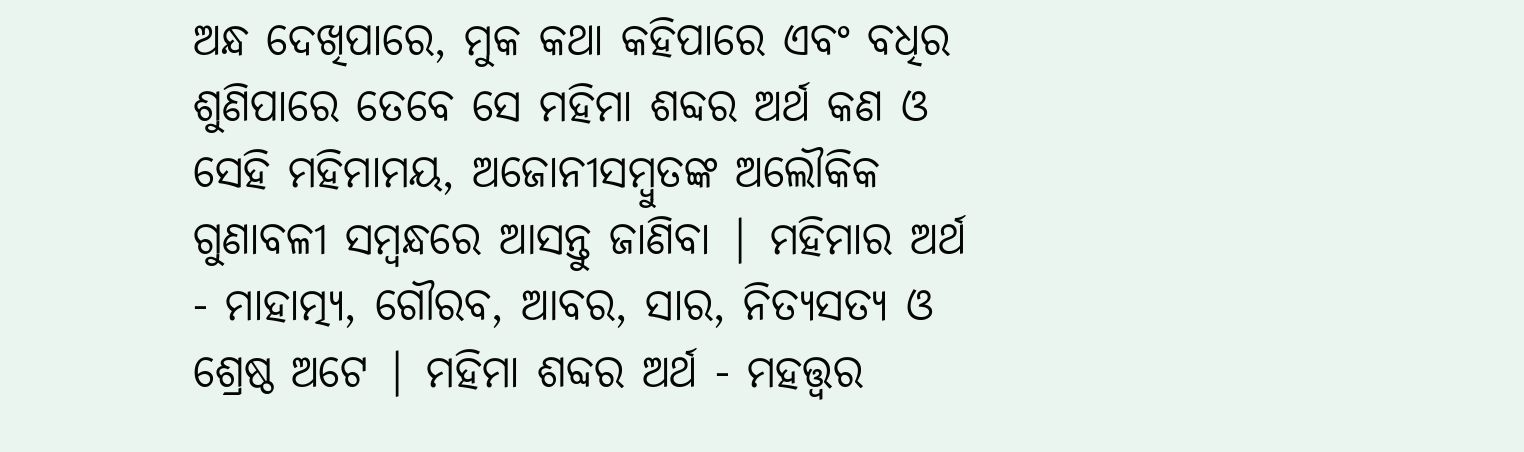ଅନ୍ଧ ଦେଖିପାରେ, ମୁକ କଥା କହିପାରେ ଏବଂ ବଧିର ଶୁଣିପାରେ ତେବେ ସେ ମହିମା ଶବ୍ଦର ଅର୍ଥ କଣ ଓ ସେହି ମହିମାମୟ, ଅଜୋନୀସମ୍ବୁତଙ୍କ ଅଲୌକିକ ଗୁଣାବଳୀ ସମ୍ବନ୍ଧରେ ଆସନ୍ତୁ ଜାଣିବା | ମହିମାର ଅର୍ଥ - ମାହାତ୍ମ୍ୟ, ଗୌରବ, ଆବର, ସାର, ନିତ୍ୟସତ୍ୟ ଓ ଶ୍ରେଷ୍ଠ ଅଟେ | ମହିମା ଶବ୍ଦର ଅର୍ଥ - ମହତ୍ତ୍ୱର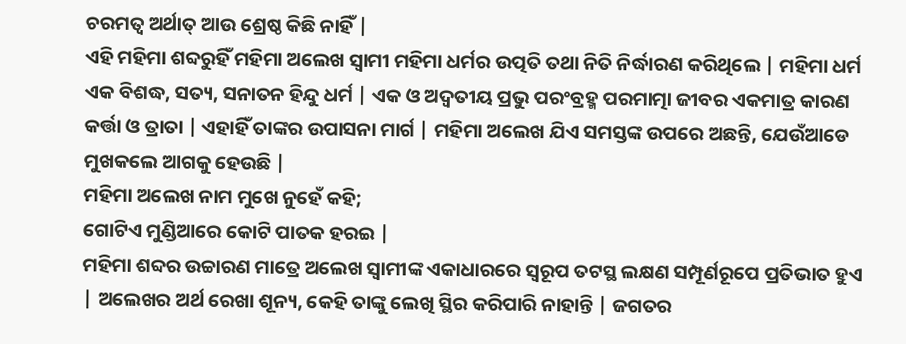ଚରମତ୍ୱ ଅର୍ଥାତ୍ ଆଉ ଶ୍ରେଷ୍ଠ କିଛି ନାହିଁ |
ଏହି ମହିମା ଶବ୍ଦରୁହିଁ ମହିମା ଅଲେଖ ସ୍ୱାମୀ ମହିମା ଧର୍ମର ଉତ୍ପତି ତଥା ନିତି ନିର୍ଦ୍ଧାରଣ କରିଥିଲେ | ମହିମା ଧର୍ମ ଏକ ବିଶଦ୍ଧ, ସତ୍ୟ, ସନାତନ ହିନ୍ଦୁ ଧର୍ମ | ଏକ ଓ ଅଦ୍ୱତୀୟ ପ୍ରଭୁ ପରଂବ୍ରହ୍ମ ପରମାତ୍ମା ଜୀବର ଏକମାତ୍ର କାରଣ କର୍ତ୍ତା ଓ ତ୍ରାତା | ଏହାହିଁ ତାଙ୍କର ଉପାସନା ମାର୍ଗ | ମହିମା ଅଲେଖ ଯିଏ ସମସ୍ତଙ୍କ ଉପରେ ଅଛନ୍ତି, ଯେଉଁଆଡେ ମୁଖକଲେ ଆଗକୁ ହେଉଛି |
ମହିମା ଅଲେଖ ନାମ ମୁଖେ ନୁହେଁ କହି;
ଗୋଟିଏ ମୁଣ୍ଡିଆରେ କୋଟି ପାତକ ହରଇ |
ମହିମା ଶବ୍ଦର ଉଚ୍ଚାରଣ ମାତ୍ରେ ଅଲେଖ ସ୍ୱାମୀଙ୍କ ଏକାଧାରରେ ସ୍ୱରୂପ ତଟସ୍ଥ ଲକ୍ଷଣ ସମ୍ପୂର୍ଣରୂପେ ପ୍ରତିଭାତ ହୁଏ | ଅଲେଖର ଅର୍ଥ ରେଖା ଶୂନ୍ୟ, କେହି ତାଙ୍କୁ ଲେଖି ସ୍ଥିର କରିପାରି ନାହାନ୍ତି | ଜଗତର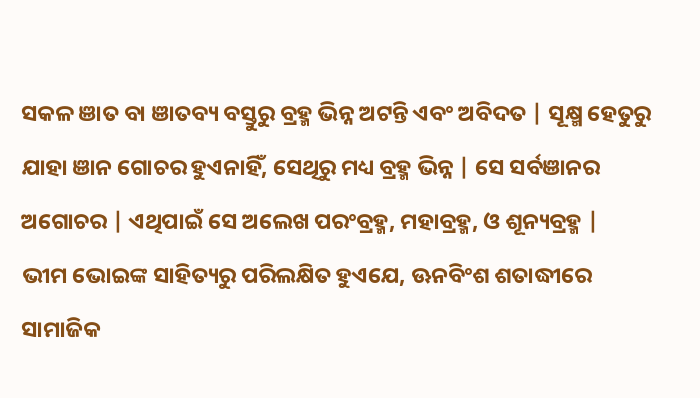ସକଳ ଞାତ ବା ଞାତବ୍ୟ ବସ୍ତୁରୁ ବ୍ରହ୍ମ ଭିନ୍ନ ଅଟନ୍ତି ଏବଂ ଅବିଦତ | ସୂକ୍ଷ୍ମ ହେତୁରୁ ଯାହା ଞାନ ଗୋଚର ହୁଏନାହିଁ, ସେଥିରୁ ମଧ୍ୟ ବ୍ରହ୍ମ ଭିନ୍ନ | ସେ ସର୍ବଞାନର ଅଗୋଚର | ଏଥିପାଇଁ ସେ ଅଲେଖ ପରଂବ୍ରହ୍ମ, ମହାବ୍ରହ୍ମ, ଓ ଶୂନ୍ୟବ୍ରହ୍ମ |
ଭୀମ ଭୋଇଙ୍କ ସାହିତ୍ୟରୁ ପରିଲକ୍ଷିତ ହୁଏଯେ, ଊନବିଂଶ ଶତାଦ୍ଧୀରେ ସାମାଜିକ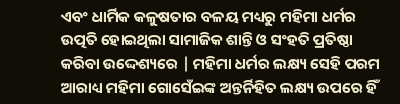ଏବଂ ଧାର୍ମିକ କଳୁଷତାର ବଳୟ ମଧ୍ୟରୁ ମହିମା ଧର୍ମର ଉତ୍ପତି ହୋଇଥିଲା ସାମାଜିକ ଶାନ୍ତି ଓ ସଂହତି ପ୍ରତିଷ୍ଠା କରିବା ଉଦ୍ଦେଶ୍ୟରେ | ମହିମା ଧର୍ମର ଲକ୍ଷ୍ୟ ସେହି ପରମ ଆରାଧ୍ୟ ମହିମା ଗୋସେଁଇଙ୍କ ଅନ୍ତର୍ନିହିତ ଲକ୍ଷ୍ୟ ଉପରେ ହିଁ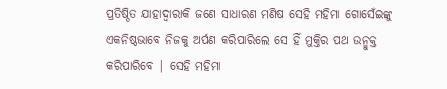ପ୍ରତିଷ୍ଠିତ ଯାହାଦ୍ୱାରାକି ଜଣେ ସାଧାରଣ ମଣିଷ ସେହି ମହିମା ଗୋସେଁଇଙ୍କୁ ଏକନିଷ୍ଠଭାବେ ନିଜକୁ ଅର୍ପଣ କରିପାରିଲେ ସେ ହିଁ ମୁକ୍ତିର ପଥ ଉନ୍ମୁକ୍ତ କରିପାରିବେ | ସେହି ମହିମା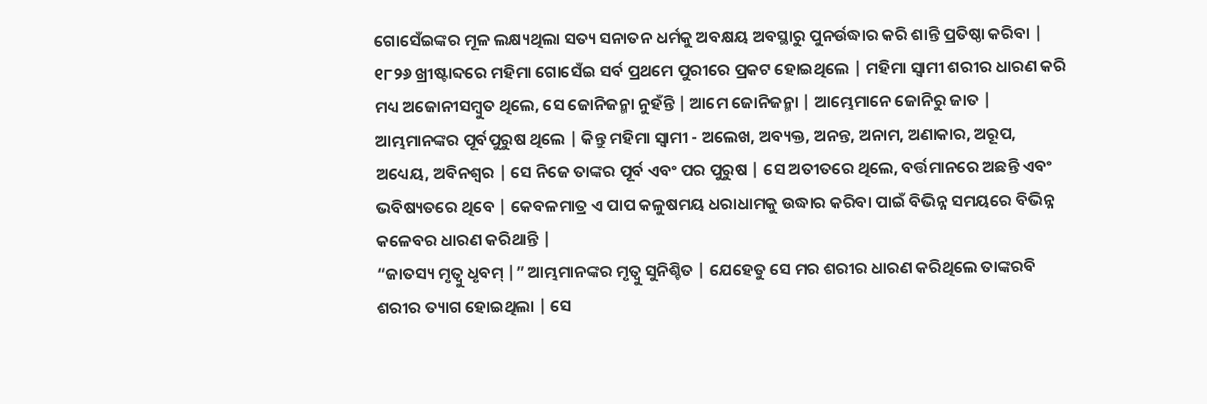ଗୋସେଁଇଙ୍କର ମୂଳ ଲକ୍ଷ୍ୟଥିଲା ସତ୍ୟ ସନାତନ ଧର୍ମକୁ ଅବକ୍ଷୟ ଅବସ୍ଥାରୁ ପୁନର୍ଉଦ୍ଧାର କରି ଶାନ୍ତି ପ୍ରତିଷ୍ଠା କରିବା |
୧୮୨୬ ଖ୍ରୀଷ୍ଟାବ୍ଦରେ ମହିମା ଗୋସେଁଇ ସର୍ବ ପ୍ରଥମେ ପୁରୀରେ ପ୍ରକଟ ହୋଇଥିଲେ | ମହିମା ସ୍ୱାମୀ ଶରୀର ଧାରଣ କରି ମଧ୍ୟ ଅଜୋନୀସମ୍ବୁତ ଥିଲେ, ସେ ଜୋନିଜନ୍ମା ନୁହଁନ୍ତି | ଆମେ ଜୋନିଜନ୍ମା | ଆମ୍ଭେମାନେ ଜୋନିରୁ ଜାତ | ଆମ୍ଭମାନଙ୍କର ପୂର୍ବପୁରୁଷ ଥିଲେ | କିନ୍ତୁ ମହିମା ସ୍ୱାମୀ - ଅଲେଖ, ଅବ୍ୟକ୍ତ, ଅନନ୍ତ, ଅନାମ, ଅଣାକାର, ଅରୂପ, ଅଧ୍ୟେୟ, ଅବିନଶ୍ୱର | ସେ ନିଜେ ତାଙ୍କର ପୂର୍ବ ଏବଂ ପର ପୁରୁଷ | ସେ ଅତୀତରେ ଥିଲେ, ବର୍ତ୍ତମାନରେ ଅଛନ୍ତି ଏବଂ ଭବିଷ୍ୟତରେ ଥିବେ | କେବଳମାତ୍ର ଏ ପାପ କଳୁଷମୟ ଧରାଧାମକୁ ଉଦ୍ଧାର କରିବା ପାଇଁ ବିଭିନ୍ନ ସମୟରେ ବିଭିନ୍ନ କଳେବର ଧାରଣ କରିଥାନ୍ତି |
“ଜାତସ୍ୟ ମୃତ୍ୱୁ ଧୃବମ୍ |” ଆମ୍ଭମାନଙ୍କର ମୃତ୍ୱୁ ସୁନିଶ୍ଚିତ | ଯେହେତୁ ସେ ମର ଶରୀର ଧାରଣ କରିଥିଲେ ତାଙ୍କରବି ଶରୀର ତ୍ୟାଗ ହୋଇଥିଲା | ସେ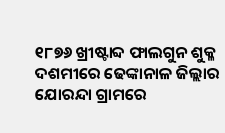୧୮୭୬ ଖ୍ରୀଷ୍ଟାବ୍ଦ ଫାଲଗୁନ ଶୁକ୍ଳ ଦଶମୀରେ ଢେଙ୍କାନାଳ ଜିଲ୍ଲାର ଯୋରନ୍ଦା ଗ୍ରାମରେ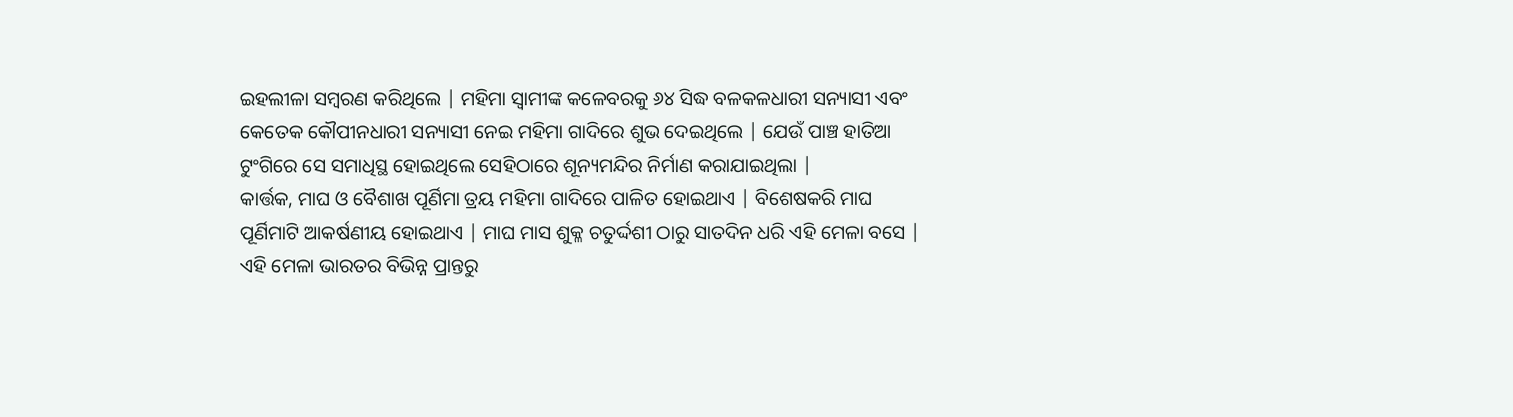ଇହଲୀଳା ସମ୍ବରଣ କରିଥିଲେ | ମହିମା ସ୍ୱାମୀଙ୍କ କଳେବରକୁ ୬୪ ସିଦ୍ଧ ବଳକଳଧାରୀ ସନ୍ୟାସୀ ଏବଂ କେତେକ କୌପୀନଧାରୀ ସନ୍ୟାସୀ ନେଇ ମହିମା ଗାଦିରେ ଶୁଭ ଦେଇଥିଲେ | ଯେଉଁ ପାଞ୍ଚ ହାତିଆ ଟୁଂଗିରେ ସେ ସମାଧିସ୍ଥ ହୋଇଥିଲେ ସେହିଠାରେ ଶୂନ୍ୟମନ୍ଦିର ନିର୍ମାଣ କରାଯାଇଥିଲା |
କାର୍ତ୍ତକ, ମାଘ ଓ ବୈଶାଖ ପୂର୍ଣିମା ତ୍ରୟ ମହିମା ଗାଦିରେ ପାଳିତ ହୋଇଥାଏ | ବିଶେଷକରି ମାଘ ପୂର୍ଣିମାଟି ଆକର୍ଷଣୀୟ ହୋଇଥାଏ | ମାଘ ମାସ ଶୁକ୍ଳ ଚତୁର୍ଦ୍ଦଶୀ ଠାରୁ ସାତଦିନ ଧରି ଏହି ମେଳା ବସେ | ଏହି ମେଳା ଭାରତର ବିଭିନ୍ନ ପ୍ରାନ୍ତରୁ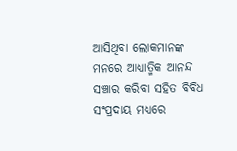ଆସିଥିବା ଲୋକମାନଙ୍କ ମନରେ ଆଧ୍ୟାତ୍ମିକ ଆନନ୍ଦ ସଞ୍ଚାର କରିବା ସହିତ ବିବିଧ ସଂପ୍ରଦାୟ ମଧ୍ୟରେ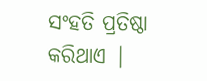ସଂହତି ପ୍ରତିଷ୍ଠା କରିଥାଏ |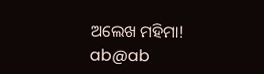ଅଲେଖ ମହିମା!
ab@ab